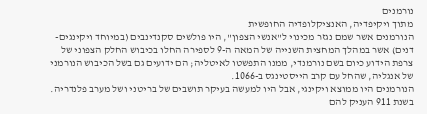נורמנים
מתוך ויקיפדיה, האנציקלופדיה החופשית
הנורמנים אשר שמם נגזר מכינוי ל"אנשי הצפון", היו פולשים סקנדינבים (במיוחד ויקינגים-דנים) אשר במהלך המחצית השנייה של המאה ה-9 לספירה החלו בכיבוש החלק הצפוני של צרפת הידוע כיום בשם נורמנדי, ממנו התפשטו לאיטליה; הם ידועים גם בשל הכיבוש הנורמני של אנגליה, שהחל עם קרב הייסטינגס ב-1066.
הנורמנים היו ממוצא ויקינגי, אבל היו למעשה בעיקר תושבים של בריטני ושל מערב פלנדריה. בשנת 911 העניק להם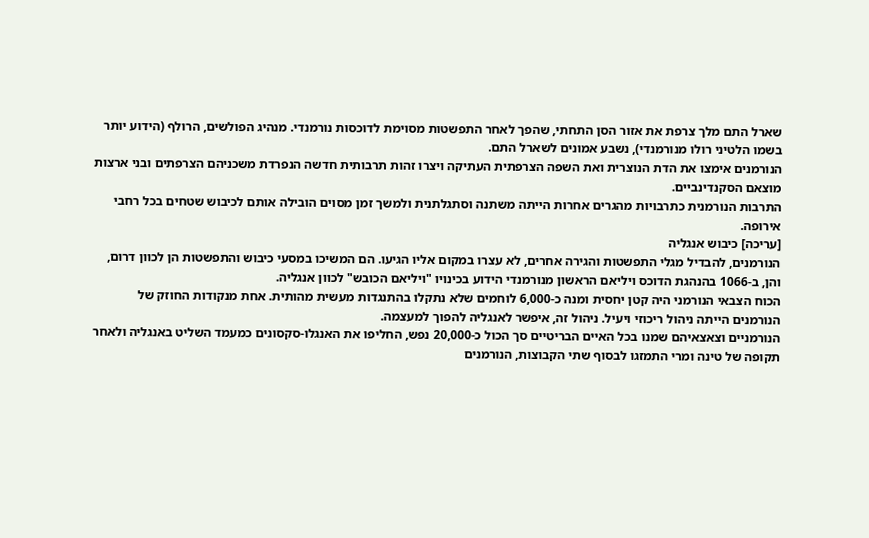שארל התם מלך צרפת את אזור הסן התחתי, שהפך לאחר התפשטות מסוימת לדוכסות נורמנדי. מנהיג הפולשים, הרולף (הידוע יותר בשמו הלטיני רולו מנורמנדי), נשבע אמונים לשארל התם.
הנורמנים אימצו את הדת הנוצרית ואת השפה הצרפתית העתיקה ויצרו זהות תרבותית חדשה הנפרדת משכניהם הצרפתים ובני ארצות מוצאם הסקנדינביים.
התרבות הנורמנית כתרבויות מהגרים אחרות הייתה משתנה וסתגלתנית ולמשך זמן מסוים הובילה אותם לכיבוש שטחים בכל רחבי אירופה.
[עריכה] כיבוש אנגליה
הנורמנים, להבדיל מגלי התפשטות והגירה אחרים, לא עצרו במקום אליו הגיעו. הם המשיכו במסעי כיבוש והתפשטות הן לכוון דרום, והן, ב-1066 בהנהגת הדוכס ויליאם הראשון מנורמנדי הידוע בכינויו "ויליאם הכובש" לכוון אנגליה.
הכוח הצבאי הנורמני היה קטן יחסית ומנה כ-6,000 לוחמים שלא נתקלו בהתנגדות מעשית מהותית. אחת מנקודות החוזק של הנורמנים הייתה ניהול ריכוזי ויעיל. ניהול זה, איפשר לאנגליה להפוך למעצמה.
הנורמניים וצאצאיהם שמנו בכל האיים הבריטיים סך הכול כ-20,000 נפש, החליפו את האנגלו-סקסונים כמעמד השליט באנגליה ולאחר תקופה של טינה ומרי התמזגו לבסוף שתי הקבוצות, הנורמנים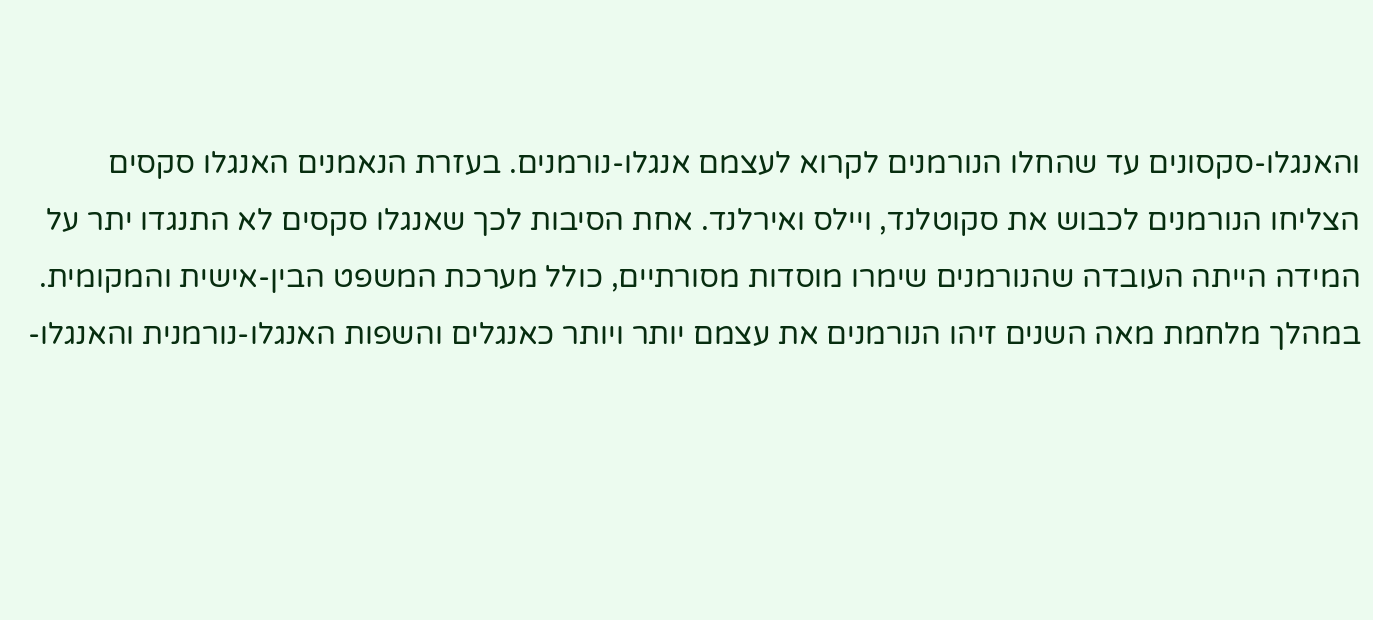והאנגלו-סקסונים עד שהחלו הנורמנים לקרוא לעצמם אנגלו-נורמנים. בעזרת הנאמנים האנגלו סקסים הצליחו הנורמנים לכבוש את סקוטלנד, ויילס ואירלנד. אחת הסיבות לכך שאנגלו סקסים לא התנגדו יתר על המידה הייתה העובדה שהנורמנים שימרו מוסדות מסורתיים, כולל מערכת המשפט הבין-אישית והמקומית.
במהלך מלחמת מאה השנים זיהו הנורמנים את עצמם יותר ויותר כאנגלים והשפות האנגלו-נורמנית והאנגלו-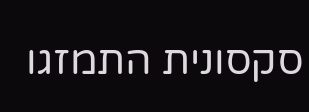סקסונית התמזגו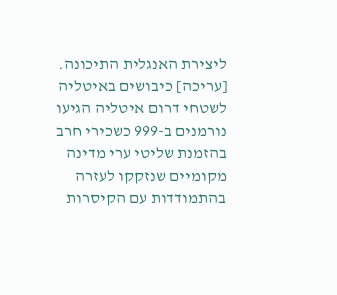ליצירת האנגלית התיכונה.
[עריכה] כיבושים באיטליה
לשטחי דרום איטליה הגיעו נורמנים ב-999 כשכירי חרב בהזמנת שליטי ערי מדינה מקומיים שנזקקו לעזרה בהתמודדות עם הקיסרות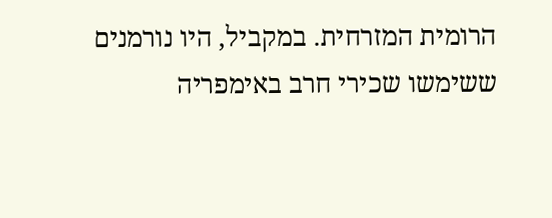הרומית המזרחית. במקביל, היו נורמנים ששימשו שכירי חרב באימפריה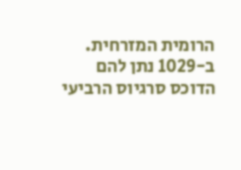הרומית המזרחית. ב-1029 נתן להם הדוכס סרגיוס הרביעי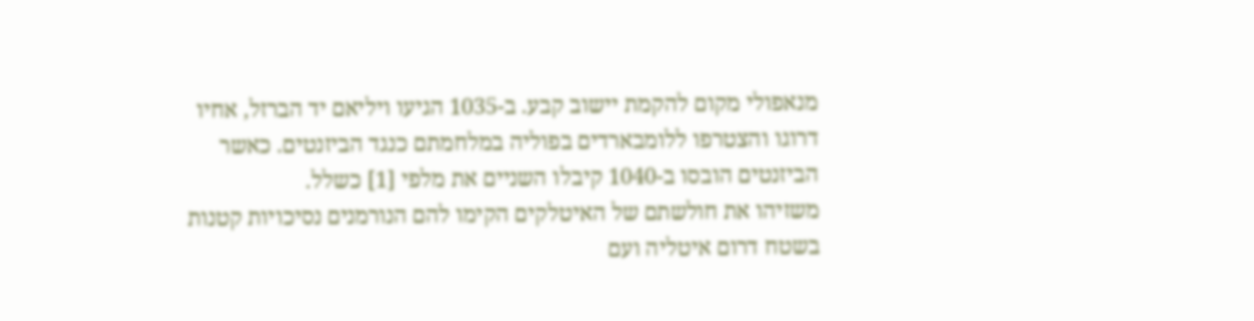מנאפולי מקום להקמת יישוב קבע. ב-1035 הגיעו ויליאם יד הברזל, אחיו דרוגו והצטרפו ללומבארדים בפוליה במלחמתם כנגד הביזנטים. כאשר הביזנטים הובסו ב-1040 קיבלו השניים את מלפי [1] כשלל.
משזיהו את חולשתם של האיטלקים הקימו להם הנורמנים נסיכויות קטנות בשטח דרום איטליה ועם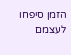הזמן סיפחו לעצמם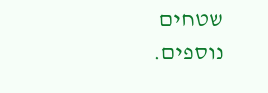שטחים נוספים.